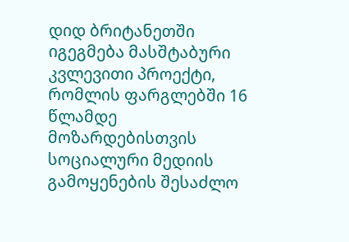დიდ ბრიტანეთში იგეგმება მასშტაბური კვლევითი პროექტი, რომლის ფარგლებში 16 წლამდე მოზარდებისთვის სოციალური მედიის გამოყენების შესაძლო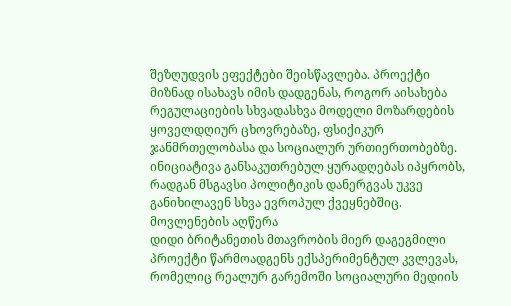შეზღუდვის ეფექტები შეისწავლება. პროექტი მიზნად ისახავს იმის დადგენას, როგორ აისახება რეგულაციების სხვადასხვა მოდელი მოზარდების ყოველდღიურ ცხოვრებაზე, ფსიქიკურ ჯანმრთელობასა და სოციალურ ურთიერთობებზე. ინიციატივა განსაკუთრებულ ყურადღებას იპყრობს, რადგან მსგავსი პოლიტიკის დანერგვას უკვე განიხილავენ სხვა ევროპულ ქვეყნებშიც.
მოვლენების აღწერა
დიდი ბრიტანეთის მთავრობის მიერ დაგეგმილი პროექტი წარმოადგენს ექსპერიმენტულ კვლევას, რომელიც რეალურ გარემოში სოციალური მედიის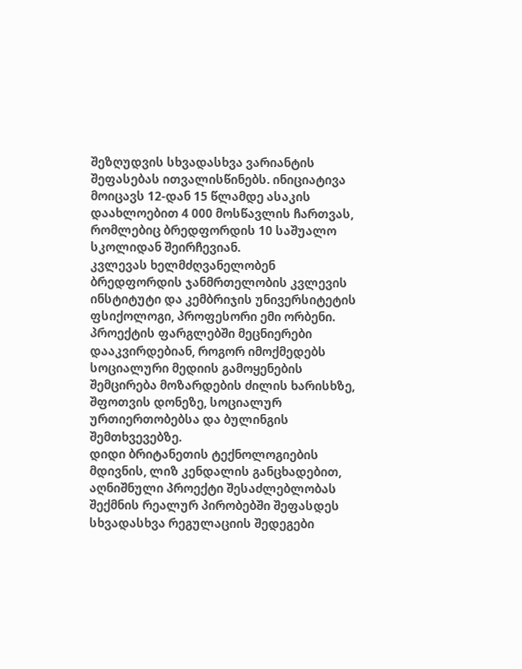შეზღუდვის სხვადასხვა ვარიანტის შეფასებას ითვალისწინებს. ინიციატივა მოიცავს 12-დან 15 წლამდე ასაკის დაახლოებით 4 000 მოსწავლის ჩართვას, რომლებიც ბრედფორდის 10 საშუალო სკოლიდან შეირჩევიან.
კვლევას ხელმძღვანელობენ ბრედფორდის ჯანმრთელობის კვლევის ინსტიტუტი და კემბრიჯის უნივერსიტეტის ფსიქოლოგი, პროფესორი ემი ორბენი. პროექტის ფარგლებში მეცნიერები დააკვირდებიან, როგორ იმოქმედებს სოციალური მედიის გამოყენების შემცირება მოზარდების ძილის ხარისხზე, შფოთვის დონეზე, სოციალურ ურთიერთობებსა და ბულინგის შემთხვევებზე.
დიდი ბრიტანეთის ტექნოლოგიების მდივნის, ლიზ კენდალის განცხადებით, აღნიშნული პროექტი შესაძლებლობას შექმნის რეალურ პირობებში შეფასდეს სხვადასხვა რეგულაციის შედეგები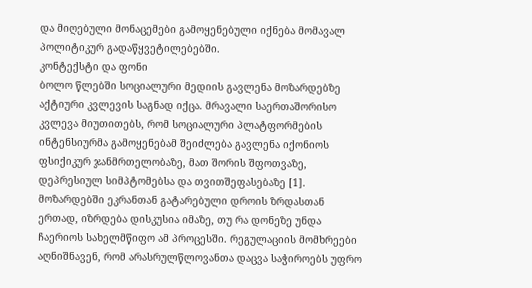და მიღებული მონაცემები გამოყენებული იქნება მომავალ პოლიტიკურ გადაწყვეტილებებში.
კონტექსტი და ფონი
ბოლო წლებში სოციალური მედიის გავლენა მოზარდებზე აქტიური კვლევის საგნად იქცა. მრავალი საერთაშორისო კვლევა მიუთითებს, რომ სოციალური პლატფორმების ინტენსიურმა გამოყენებამ შეიძლება გავლენა იქონიოს ფსიქიკურ ჯანმრთელობაზე, მათ შორის შფოთვაზე, დეპრესიულ სიმპტომებსა და თვითშეფასებაზე [1].
მოზარდებში ეკრანთან გატარებული დროის ზრდასთან ერთად, იზრდება დისკუსია იმაზე, თუ რა დონეზე უნდა ჩაერიოს სახელმწიფო ამ პროცესში. რეგულაციის მომხრეები აღნიშნავენ, რომ არასრულწლოვანთა დაცვა საჭიროებს უფრო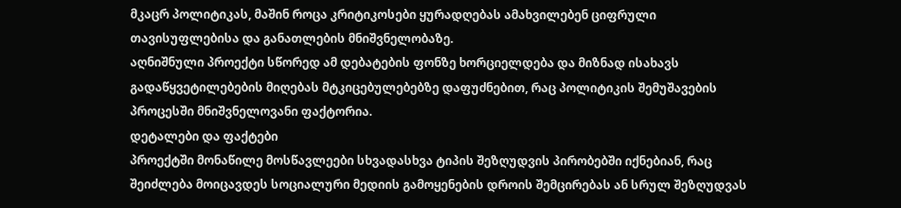მკაცრ პოლიტიკას, მაშინ როცა კრიტიკოსები ყურადღებას ამახვილებენ ციფრული თავისუფლებისა და განათლების მნიშვნელობაზე.
აღნიშნული პროექტი სწორედ ამ დებატების ფონზე ხორციელდება და მიზნად ისახავს გადაწყვეტილებების მიღებას მტკიცებულებებზე დაფუძნებით, რაც პოლიტიკის შემუშავების პროცესში მნიშვნელოვანი ფაქტორია.
დეტალები და ფაქტები
პროექტში მონაწილე მოსწავლეები სხვადასხვა ტიპის შეზღუდვის პირობებში იქნებიან, რაც შეიძლება მოიცავდეს სოციალური მედიის გამოყენების დროის შემცირებას ან სრულ შეზღუდვას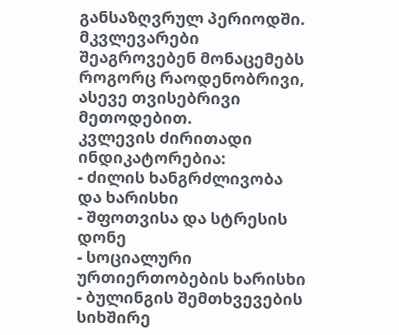განსაზღვრულ პერიოდში. მკვლევარები შეაგროვებენ მონაცემებს როგორც რაოდენობრივი, ასევე თვისებრივი მეთოდებით.
კვლევის ძირითადი ინდიკატორებია:
- ძილის ხანგრძლივობა და ხარისხი
- შფოთვისა და სტრესის დონე
- სოციალური ურთიერთობების ხარისხი
- ბულინგის შემთხვევების სიხშირე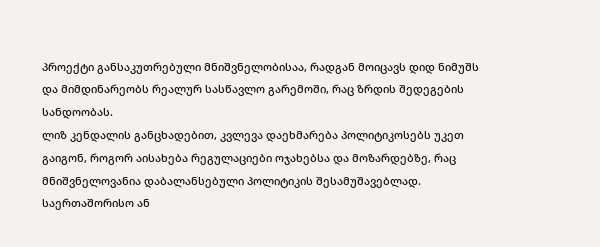პროექტი განსაკუთრებული მნიშვნელობისაა, რადგან მოიცავს დიდ ნიმუშს და მიმდინარეობს რეალურ სასწავლო გარემოში, რაც ზრდის შედეგების სანდოობას.
ლიზ კენდალის განცხადებით, კვლევა დაეხმარება პოლიტიკოსებს უკეთ გაიგონ, როგორ აისახება რეგულაციები ოჯახებსა და მოზარდებზე, რაც მნიშვნელოვანია დაბალანსებული პოლიტიკის შესამუშავებლად.
საერთაშორისო ან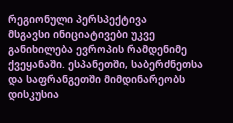რეგიონული პერსპექტივა
მსგავსი ინიციატივები უკვე განიხილება ევროპის რამდენიმე ქვეყანაში. ესპანეთში, საბერძნეთსა და საფრანგეთში მიმდინარეობს დისკუსია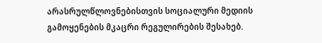არასრულწლოვნებისთვის სოციალური მედიის გამოყენების მკაცრი რეგულირების შესახებ.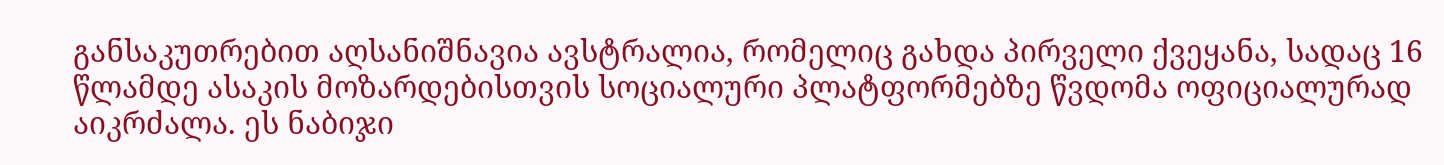განსაკუთრებით აღსანიშნავია ავსტრალია, რომელიც გახდა პირველი ქვეყანა, სადაც 16 წლამდე ასაკის მოზარდებისთვის სოციალური პლატფორმებზე წვდომა ოფიციალურად აიკრძალა. ეს ნაბიჯი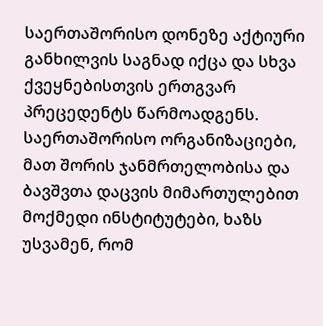საერთაშორისო დონეზე აქტიური განხილვის საგნად იქცა და სხვა ქვეყნებისთვის ერთგვარ პრეცედენტს წარმოადგენს.
საერთაშორისო ორგანიზაციები, მათ შორის ჯანმრთელობისა და ბავშვთა დაცვის მიმართულებით მოქმედი ინსტიტუტები, ხაზს უსვამენ, რომ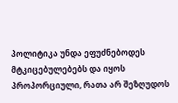პოლიტიკა უნდა ეფუძნებოდეს მტკიცებულებებს და იყოს პროპორციული, რათა არ შეზღუდოს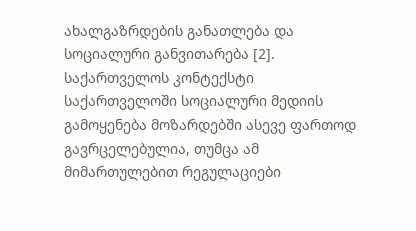ახალგაზრდების განათლება და სოციალური განვითარება [2].
საქართველოს კონტექსტი
საქართველოში სოციალური მედიის გამოყენება მოზარდებში ასევე ფართოდ გავრცელებულია, თუმცა ამ მიმართულებით რეგულაციები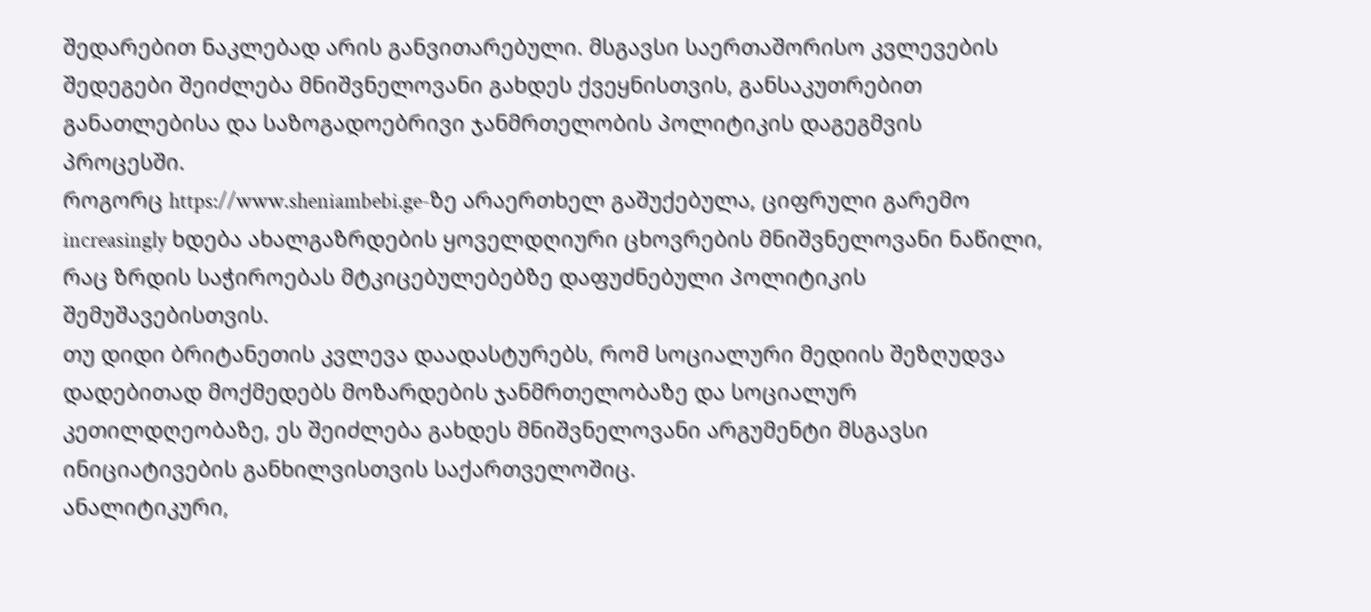შედარებით ნაკლებად არის განვითარებული. მსგავსი საერთაშორისო კვლევების შედეგები შეიძლება მნიშვნელოვანი გახდეს ქვეყნისთვის, განსაკუთრებით განათლებისა და საზოგადოებრივი ჯანმრთელობის პოლიტიკის დაგეგმვის პროცესში.
როგორც https://www.sheniambebi.ge-ზე არაერთხელ გაშუქებულა, ციფრული გარემო increasingly ხდება ახალგაზრდების ყოველდღიური ცხოვრების მნიშვნელოვანი ნაწილი, რაც ზრდის საჭიროებას მტკიცებულებებზე დაფუძნებული პოლიტიკის შემუშავებისთვის.
თუ დიდი ბრიტანეთის კვლევა დაადასტურებს, რომ სოციალური მედიის შეზღუდვა დადებითად მოქმედებს მოზარდების ჯანმრთელობაზე და სოციალურ კეთილდღეობაზე, ეს შეიძლება გახდეს მნიშვნელოვანი არგუმენტი მსგავსი ინიციატივების განხილვისთვის საქართველოშიც.
ანალიტიკური,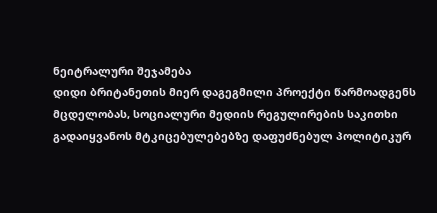ნეიტრალური შეჯამება
დიდი ბრიტანეთის მიერ დაგეგმილი პროექტი წარმოადგენს მცდელობას, სოციალური მედიის რეგულირების საკითხი გადაიყვანოს მტკიცებულებებზე დაფუძნებულ პოლიტიკურ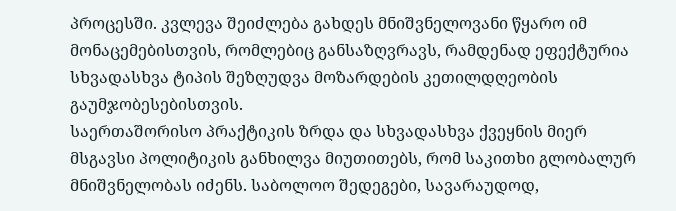პროცესში. კვლევა შეიძლება გახდეს მნიშვნელოვანი წყარო იმ მონაცემებისთვის, რომლებიც განსაზღვრავს, რამდენად ეფექტურია სხვადასხვა ტიპის შეზღუდვა მოზარდების კეთილდღეობის გაუმჯობესებისთვის.
საერთაშორისო პრაქტიკის ზრდა და სხვადასხვა ქვეყნის მიერ მსგავსი პოლიტიკის განხილვა მიუთითებს, რომ საკითხი გლობალურ მნიშვნელობას იძენს. საბოლოო შედეგები, სავარაუდოდ,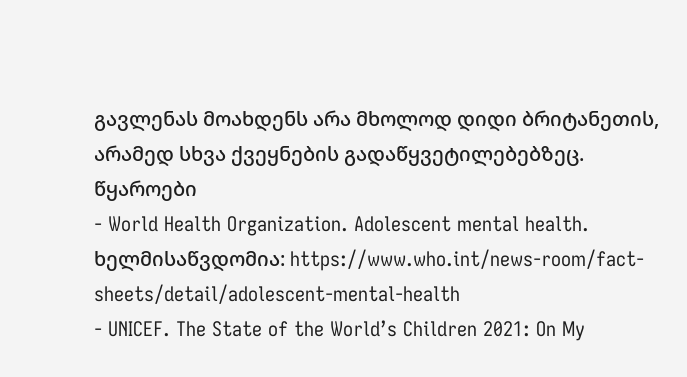გავლენას მოახდენს არა მხოლოდ დიდი ბრიტანეთის, არამედ სხვა ქვეყნების გადაწყვეტილებებზეც.
წყაროები
- World Health Organization. Adolescent mental health. ხელმისაწვდომია: https://www.who.int/news-room/fact-sheets/detail/adolescent-mental-health
- UNICEF. The State of the World’s Children 2021: On My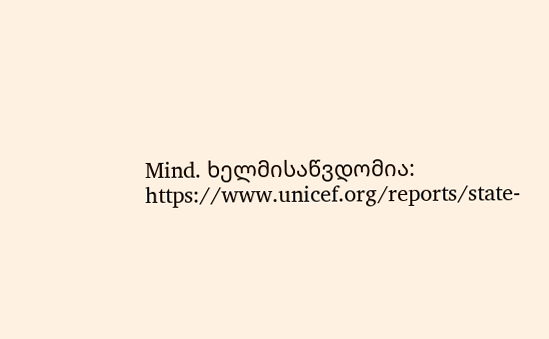Mind. ხელმისაწვდომია: https://www.unicef.org/reports/state-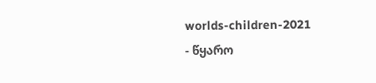worlds-children-2021
- წყარო